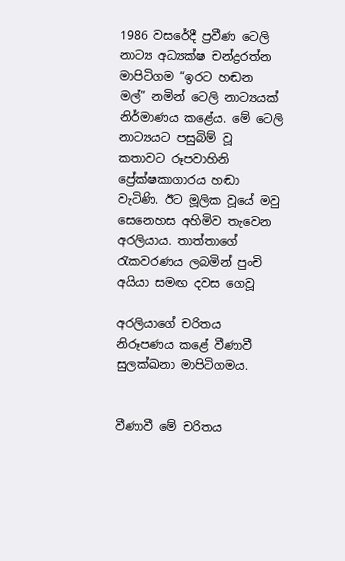1986 වසරේදී ප්‍රවීණ ටෙලි නාට්‍ය අධ්‍යක්ෂ චන්ද්‍රරත්න මාපිටිගම “ඉරට හඬන මල්” නමින් ටෙලි නාට්‍යයක් නිර්මාණය කළේය. මේ ටෙලි නාට්‍යයට පසුබිම් වූ කතාවට රූපවාහිනි ප්‍රේක්ෂකාගාරය හඬා වැටිණි. ඊට මූලික වූයේ මවු සෙනෙහස අහිමිව තැවෙන අරලියාය. තාත්තාගේ රැකවරණය ලබමින් පුංචි අයියා සමඟ දවස ගෙවූ

අරලියාගේ චරිතය නිරූපණය කළේ වීණාවී සුලක්ඛනා මාපිටිගමය.


වීණාවී මේ චරිතය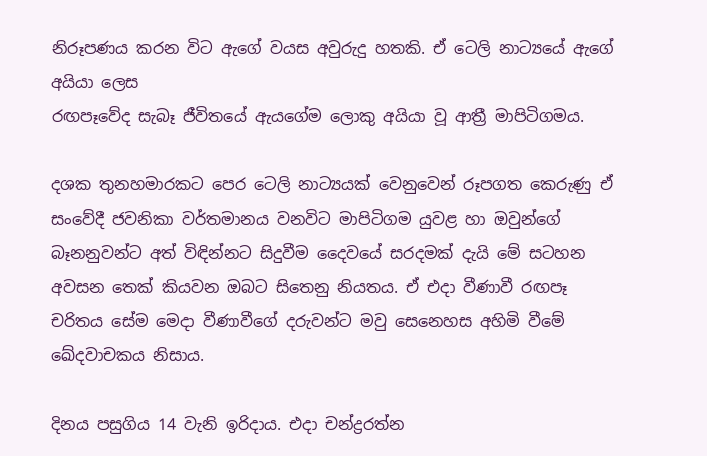නිරූපණය කරන විට ඇගේ වයස අවුරුදු හතකි. ඒ ටෙලි නාට්‍යයේ ඇගේ අයියා ලෙස
රඟපෑවේද සැබෑ ජීවිතයේ ඇයගේම ලොකු අයියා වූ ආත්‍රී මාපිටිගමය.

දශක තුනහමාරකට පෙර ටෙලි නාට්‍යයක් වෙනුවෙන් රූපගත කෙරුණු ඒ සංවේදී ජවනිකා වර්තමානය වනවිට මාපිටිගම යුවළ හා ඔවුන්ගේ බෑනනුවන්ට අත් විඳින්නට සිදුවීම දෛවයේ සරදමක් දැයි මේ සටහන අවසන තෙක් කියවන ඔබට සිතෙනු නියතය. ඒ එදා වීණාවී රඟපෑ චරිතය සේම මෙදා වීණාවීගේ දරුවන්ට මවු සෙනෙහස අහිමි වීමේ ඛේදවාචකය නිසාය.

දිනය පසුගිය 14 වැනි ඉරිදාය. එදා චන්ද්‍රරත්න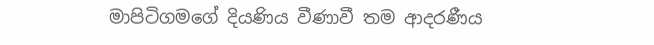මාපිටිගමගේ දියණිය වීණාවී තම ආදරණීය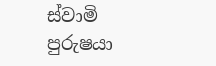ස්වාමි
පුරුෂයා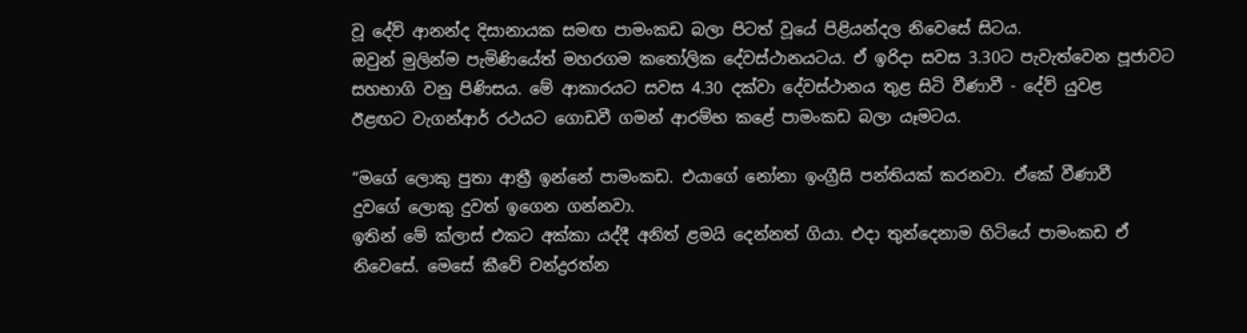වූ දේව් ආනන්ද දිසානායක සමඟ පාමංකඩ බලා පිටත් වූයේ පිළියන්දල නිවෙසේ සිටය.
ඔවුන් මුලින්ම පැමිණියේත් මහරගම කතෝලික දේවස්ථානයටය. ඒ ඉරිදා සවස 3.30ට පැවැත්වෙන පූජාවට
සහභාගි වනු පිණිසය. මේ ආකාරයට සවස 4.30 දක්වා දේවස්ථානය තුළ සිටි වීණාවී - දේව් යුවළ
ඊළඟට වැගන්ආර් රථයට ගොඩවී ගමන් ආරම්භ කළේ පාමංකඩ බලා යෑමටය.

“මගේ ලොකු පුතා ආත්‍රී ඉන්නේ පාමංකඩ. එයාගේ නෝනා ඉංග්‍රීසි පන්තියක් කරනවා. ඒකේ වීණාවී
දුවගේ ලොකු දුවත් ඉගෙන ගන්නවා.
ඉතින් මේ ක්ලාස් එකට අක්කා යද්දී අනිත් ළමයි දෙන්නත් ගියා. එදා තුන්දෙනාම හිටියේ පාමංකඩ ඒ
නිවෙසේ. මෙසේ කීවේ චන්ද්‍රරත්න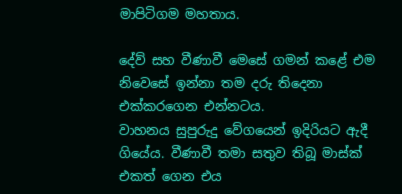මාපිටිගම මහතාය.

දේව් සහ වීණාවී මෙසේ ගමන් කළේ එම නිවෙසේ ඉන්නා තම දරු තිදෙනා එක්කරගෙන එන්නටය.
වාහනය සුපුරුදු වේගයෙන් ඉදිරියට ඇදී ගියේය. වීණාවී තමා සතුව තිබූ මාස්ක් එකත් ගෙන එය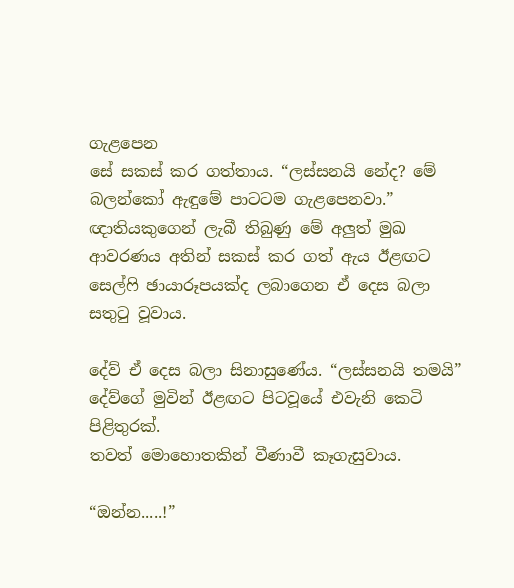ගැළපෙන
සේ සකස් කර ගත්තාය. “ලස්සනයි නේද? මේ බලන්කෝ ඇඳුමේ පාටටම ගැළපෙනවා.” ඥාතියකුගෙන් ලැබී තිබුණු මේ අලුත් මුඛ ආවරණය අතින් සකස් කර ගත් ඇය ඊළඟට සෙල්ෆි ඡායාරූපයක්ද ලබාගෙන ඒ දෙස බලා සතුටු වූවාය.

දේව් ඒ දෙස බලා සිනාසුණේය. “ලස්සනයි තමයි” දේව්ගේ මුවින් ඊළඟට පිටවූයේ එවැනි කෙටි පිළිතුරක්.
තවත් මොහොතකින් වීණාවී කෑගැසුවාය.

“ඔන්න.....!”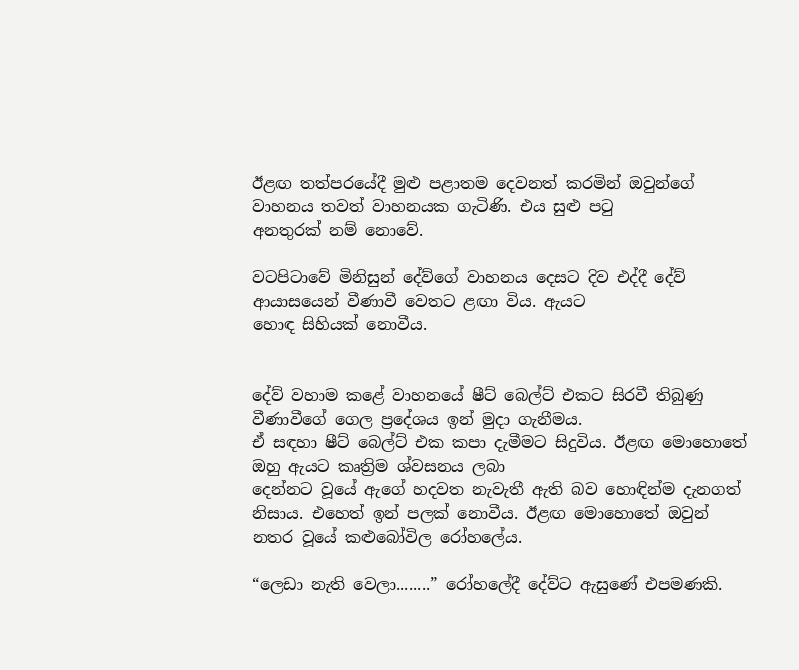ඊළඟ තත්පරයේදී මුළු පළාතම දෙවනත් කරමින් ඔවුන්ගේ වාහනය තවත් වාහනයක ගැටිණි. එය සුළු පටු
අනතුරක් නම් නොවේ.

වටපිටාවේ මිනිසුන් දේව්ගේ වාහනය දෙසට දිව එද්දී දේව් ආයාසයෙන් වීණාවී වෙතට ළඟා විය. ඇයට
හොඳ සිහියක් නොවීය.


දේව් වහාම කළේ වාහනයේ ෂීට් බෙල්ට් එකට සිරවී තිබුණු වීණාවීගේ ගෙල ප්‍රදේශය ඉන් මුදා ගැනීමය.
ඒ සඳහා ෂීට් බෙල්ට් එක කපා දැමීමට සිදුවිය. ඊළඟ මොහොතේ ඔහු ඇයට කෘත්‍රිම ශ්වසනය ලබා
දෙන්නට වූයේ ඇගේ හදවත නැවැතී ඇති බව හොඳින්ම දැනගත් නිසාය. එහෙත් ඉන් පලක් නොවීය. ඊළඟ මොහොතේ ඔවුන් නතර වූයේ කළුබෝවිල රෝහලේය.

“ලෙඩා නැති වෙලා........” රෝහලේදී දේව්ට ඇසුණේ එපමණකි.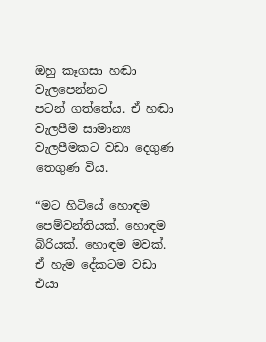ඔහු කෑගසා හඬා වැලපෙන්නට
පටන් ගත්තේය. ඒ හඬා වැලපීම සාමාන්‍ය වැලපීමකට වඩා දෙගුණ තෙගුණ විය.

“මට හිටියේ හොඳම පෙම්වන්තියක්. හොඳම බිරියක්. හොඳම මවක්. ඒ හැම දේකටම වඩා එයා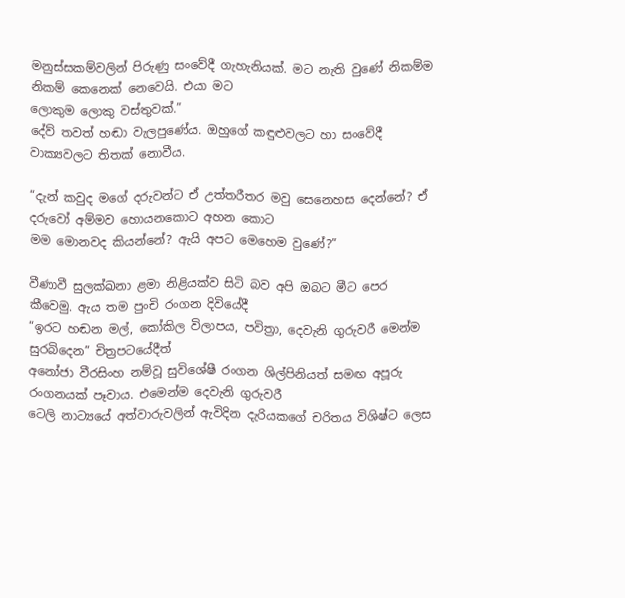මනුස්සකම්වලින් පිරුණු සංවේදී ගැහැනියක්. මට නැති වුණේ නිකම්ම නිකම් කෙනෙක් නෙවෙයි. එයා මට
ලොකුම ලොකු වස්තුවක්.”
දේව් තවත් හඬා වැලපුණේය. ඔහුගේ කඳුළුවලට හා සංවේදී වාක්‍යවලට තිතක් නොවීය.

“දැන් කවුද මගේ දරුවන්ට ඒ උත්තරීතර මවු සෙනෙහස දෙන්නේ? ඒ දරුවෝ අම්මව හොයනකොට අහන කොට
මම මොනවද කියන්නේ? ඇයි අපට මෙහෙම වුණේ?”

වීණාවී සුලක්ඛනා ළමා නිළියක්ව සිටි බව අපි ඔබට මීට පෙර කීවෙමු. ඇය තම පුංචි රංගන දිවියේදී
“ඉරට හඬන මල්, කෝකිල විලාපය, පවිත්‍රා, දෙවැනි ගුරුවරී මෙන්ම  සුරබිදෙන” චිත්‍රපටයේදීත්
අනෝජා වීරසිංහ නම්වූ සුවිශේෂී රංගන ශිල්පිනියත් සමඟ අපූරු රංගනයක් පෑවාය. එමෙන්ම දෙවැනි ගුරුවරී
ටෙලි නාට්‍යයේ අත්වාරුවලින් ඇවිදින දැරියකගේ චරිතය විශිෂ්ට ලෙස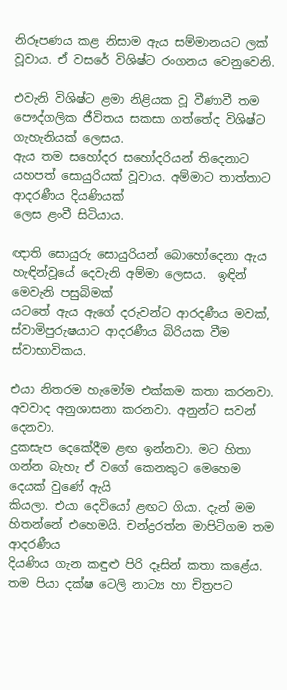නිරූපණය කළ නිසාම ඇය සම්මානයට ලක් වූවාය. ඒ වසරේ විශිෂ්ට රංගනය වෙනුවෙනි.

එවැනි විශිෂ්ට ළමා නිළියක වූ වීණාවී තම පෞද්ගලික ජීවිතය සකසා ගත්තේද විශිෂ්ට ගැහැනියක් ලෙසය.
ඇය තම සහෝදර සහෝදරියන් තිදෙනාට යහපත් සොයුරියක් වූවාය. අම්මාට තාත්තාට ආදරණීය දියණියක්
ලෙස ළංවී සිටියාය.

ඥාති සොයුරු සොයුරියන් බොහෝදෙනා ඇය හැඳින්වූයේ දෙවැනි අම්මා ලෙසය.  ඉඳින් මෙවැනි පසුබිමක්
යටතේ ඇය ඇගේ දරුවන්ට ආරදණීය මවක්, ස්වාමිපුරුෂයාට ආදරණීය බිරියක වීම ස්වාභාවිකය.

එයා නිතරම හැමෝම එක්කම කතා කරනවා. අවවාද අනුශාසනා කරනවා. අනුන්ට සවන් දෙනවා.
දුකසැප දෙකේදීම ළඟ ඉන්නවා. මට හිතා ගන්න බැහැ ඒ වගේ කෙනකුට මෙහෙම දෙයක් වුණේ ඇයි
කියලා. එයා දෙවියෝ ළඟට ගියා. දැන් මම හිතන්නේ එහෙමයි. චන්ද්‍රරත්න මාපිටිගම තම ආදරණීය
දියණිය ගැන කඳුළු පිරි දෑසින් කතා කළේය.
තම පියා දක්ෂ ටෙලි නාට්‍ය හා චිත්‍රපට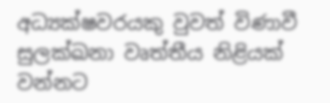අධ්‍යක්ෂවරයකු වුවත් විණාවී සුලක්ඛනා වෘත්තීය නිළියක්
වන්නට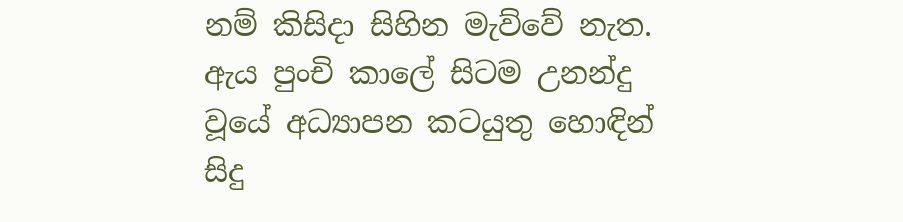නම් කිසිදා සිහින මැව්වේ නැත. ඇය පුංචි කාලේ සිටම උනන්දු වූයේ අධ්‍යාපන කටයුතු හොඳින්
සිදු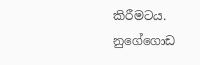කිරීමටය.
නුගේගොඩ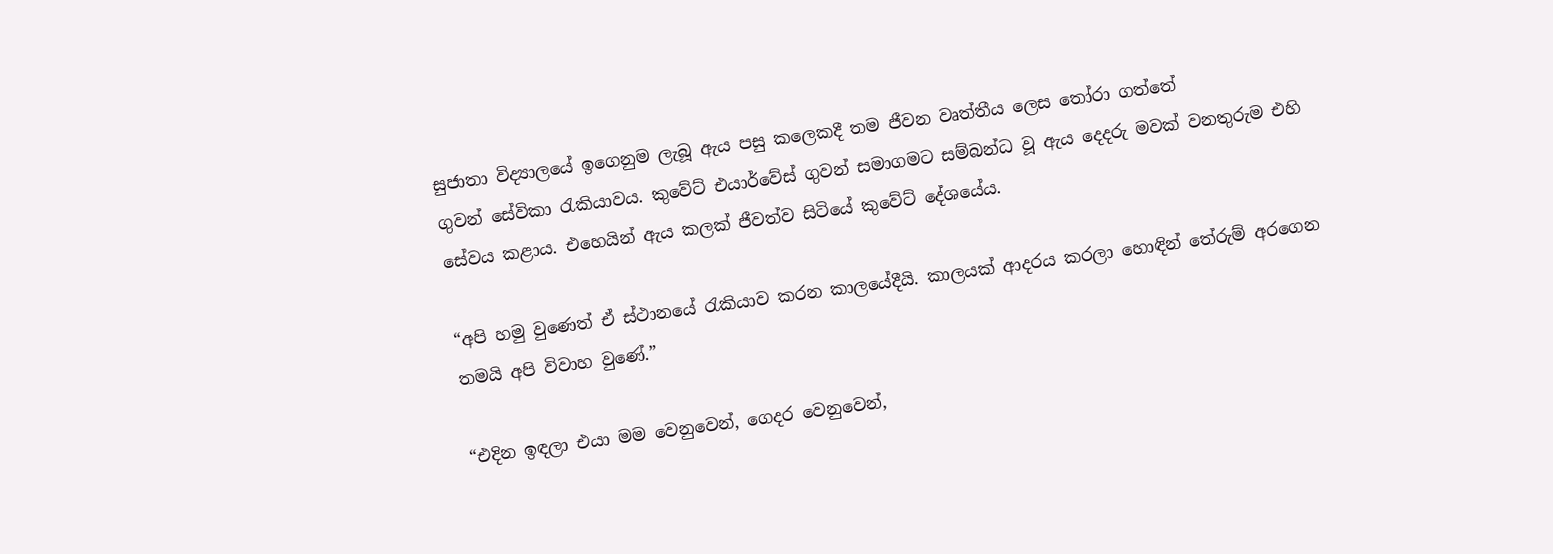සුජාතා විද්‍යාලයේ ඉගෙනුම ලැබූ ඇය පසු කලෙකදී තම ජීවන වෘත්තීය ලෙස තෝරා ගත්තේ
ගුවන් සේවිකා රැකියාවය. කුවේට් එයාර්වේස් ගුවන් සමාගමට සම්බන්ධ වූ ඇය දෙදරු මවක් වනතුරුම එහි
සේවය කළාය. එහෙයින් ඇය කලක් ජීවත්ව සිටියේ කුවේට් දේශයේය.

“අපි හමු වුණෙත් ඒ ස්ථානයේ රැකියාව කරන කාලයේදීයි. කාලයක් ආදරය කරලා හොඳින් තේරුම් අරගෙන
තමයි අපි විවාහ වුණේ.”

“එදින ඉඳලා එයා මම වෙනුවෙන්, ගෙදර වෙනුවෙන්,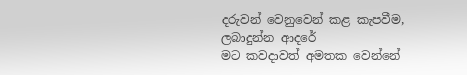දරුවන් වෙනුවෙන් කළ කැපවීම, ලබාදුන්න ආදරේ
මට කවදාවත් අමතක වෙන්නේ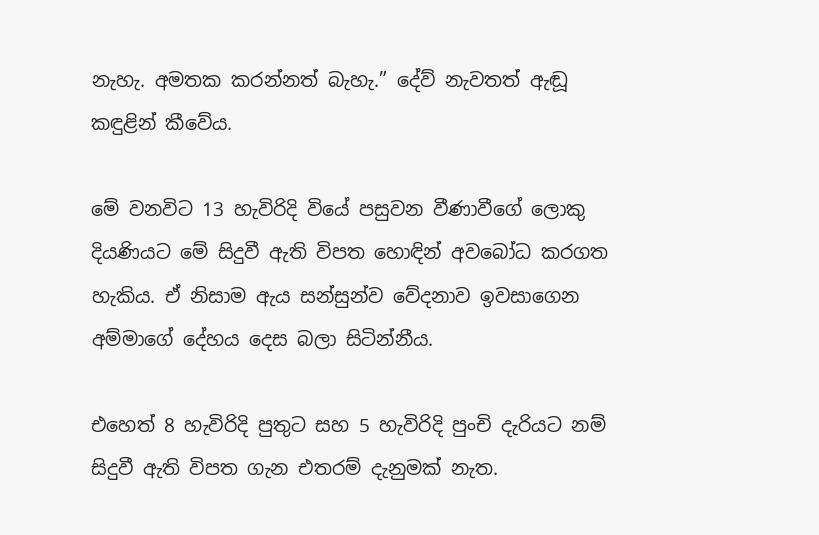නැහැ. අමතක කරන්නත් බැහැ.” දේව් නැවතත් ඇඬූ කඳුළින් කීවේය.

මේ වනවිට 13 හැවිරිදි වියේ පසුවන වීණාවීගේ ලොකු දියණියට මේ සිදුවී ඇති විපත හොඳින් අවබෝධ කරගත හැකිය. ඒ නිසාම ඇය සන්සුන්ව වේදනාව ඉවසාගෙන අම්මාගේ දේහය දෙස බලා සිටින්නීය.

එහෙත් 8 හැවිරිදි පුතුට සහ 5 හැවිරිදි පුංචි දැරියට නම් සිදුවී ඇති විපත ගැන එතරම් දැනුමක් නැත.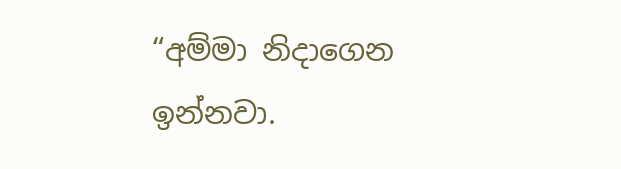“අම්මා නිදාගෙන ඉන්නවා.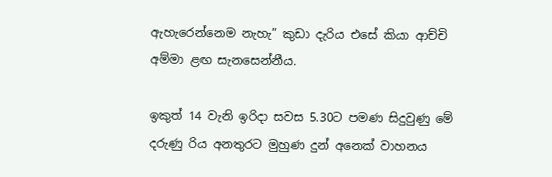ඇහැරෙන්නෙම නැහැ” කුඩා දැරිය එසේ කියා ආච්චි අම්මා ළඟ සැනසෙන්නීය.

ඉකුත් 14 වැනි ඉරිදා සවස 5.30ට පමණ සිදුවුණු මේ දරුණු රිය අනතුරට මුහුණ දුන් අනෙක් වාහනය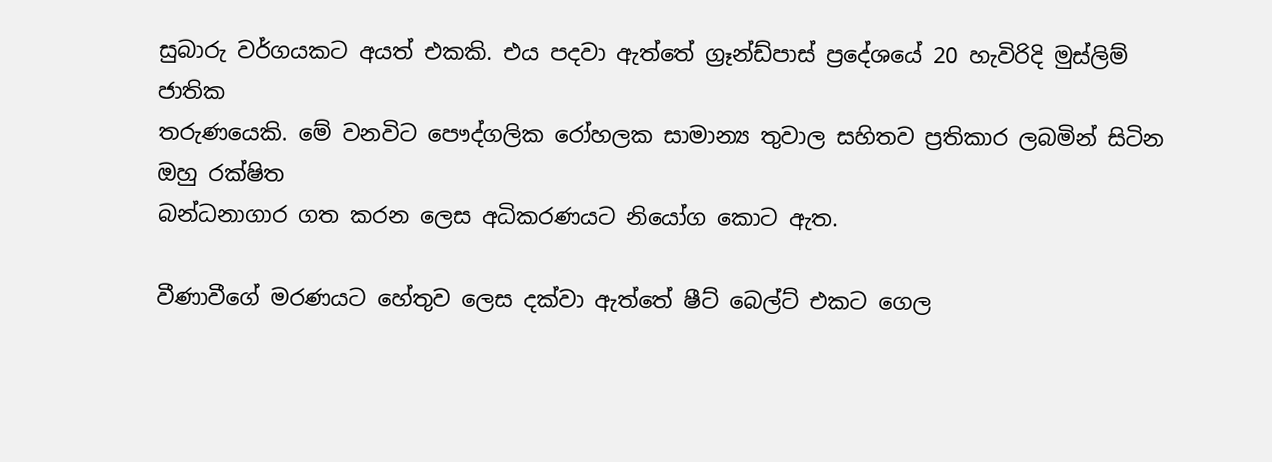සුබාරු වර්ගයකට අයත් එකකි. එය පදවා ඇත්තේ ග්‍රෑන්ඩ්පාස් ප්‍රදේශයේ 20 හැවිරිදි මුස්ලිම් ජාතික
තරුණයෙකි. මේ වනවිට පෞද්ගලික රෝහලක සාමාන්‍ය තුවාල සහිතව ප්‍රතිකාර ලබමින් සිටින ඔහු රක්ෂිත
බන්ධනාගාර ගත කරන ලෙස අධිකරණයට නියෝග කොට ඇත.

වීණාවීගේ මරණයට හේතුව ලෙස දක්වා ඇත්තේ ෂීට් බෙල්ට් එකට ගෙල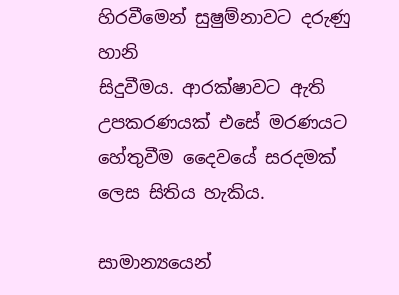හිරවීමෙන් සුෂුම්නාවට දරුණු හානි
සිදුවීමය. ආරක්ෂාවට ඇති උපකරණයක් එසේ මරණයට හේතුවීම දෛවයේ සරදමක් ලෙස සිතිය හැකිය.

සාමාන්‍යයෙන්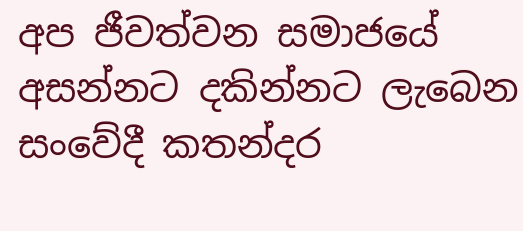අප ජීවත්වන සමාජයේ අසන්නට දකින්නට ලැබෙන සංවේදී කතන්දර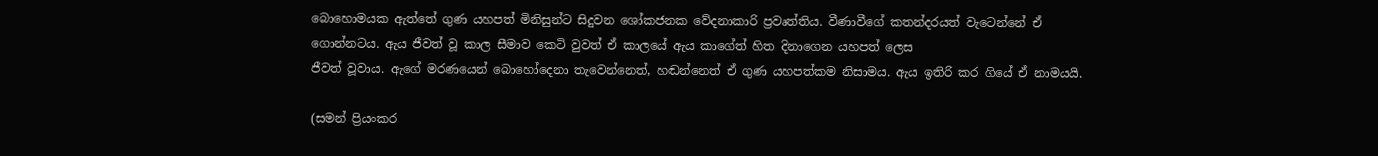බොහොමයක ඇත්තේ ගුණ යහපත් මිනිසුන්ට සිදුවන ශෝකජනක වේදනාකාරි ප්‍රවෘත්තිය. වීණාවීගේ කතන්දරයත් වැටෙන්නේ ඒ
ගොන්නටය. ඇය ජීවත් වූ කාල සීමාව කෙටි වුවත් ඒ කාලයේ ඇය කාගේත් හිත දිනාගෙන යහපත් ලෙස
ජීවත් වූවාය. ඇගේ මරණයෙන් බොහෝදෙනා තැවෙන්නෙත්, හඬන්නෙත් ඒ ගුණ යහපත්කම නිසාමය. ඇය ඉතිරි කර ගියේ ඒ නාමයයි.

(සමන් ප්‍රියංකර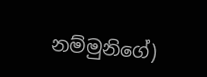නම්මුනිගේ)